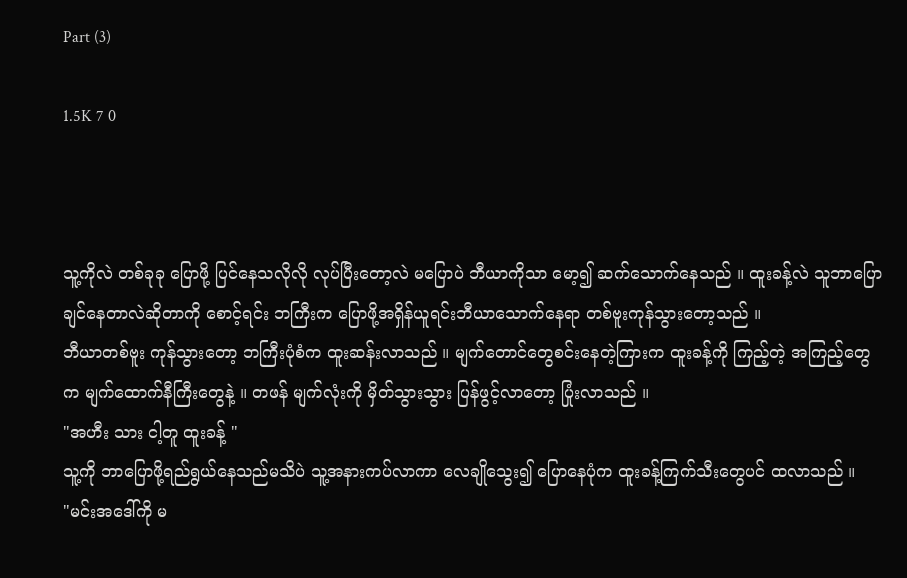Part (3)

1.5K 7 0



သူ့ကိုလဲ တစ်ခုခု ပြောဖို့ ပြင်နေသလိုလို လုပ်ပြီးတော့လဲ မပြောပဲ ဘီယာကိုသာ မော့၍ ဆက်သောက်နေသည် ။ ထူးခန့်လဲ သူဘာပြောချင်နေတာလဲဆိုတာကို စောင့်ရင်း ဘကြီးက ပြောဖို့အရှိန်ယူရင်းဘီယာသောက်နေရာ တစ်ဗူးကုန်သွားတော့သည် ။
ဘီယာတစ်ဗူး ကုန်သွားတော့ ဘကြီးပုံစံက ထူးဆန်းလာသည် ။ မျက်တောင်တွေစင်းနေတဲ့ကြားက ထူးခန့်ကို ကြည့်တဲ့ အကြည့်တွေက မျက်ထောက်နီကြီးတွေနဲ့ ။ တဖန် မျက်လုံးကို မှိတ်သွားသွား ပြန်ဖွင့်လာတော့ ပြုံးလာသည် ။
"အဟီး သား ငါ့တူ ထူးခန့် "
သူ့ကို ဘာပြောဖို့ရည်ရွယ်နေသည်မသိပဲ သူ့အနားကပ်လာကာ လေချိုသွေး၍ ပြောနေပုံက ထူးခန့်ကြက်သီးတွေပင် ထလာသည် ။
"မင်းအဒေါ်ကို မ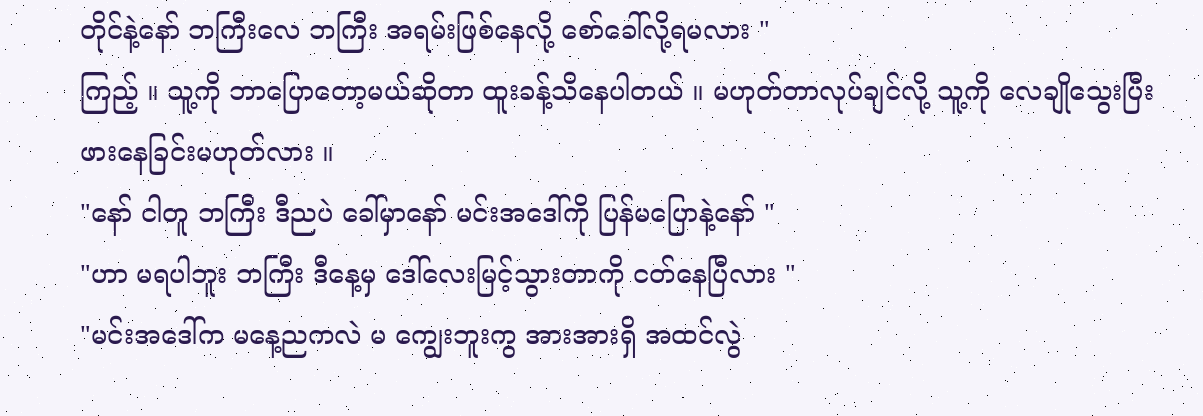တိုင်နဲ့နော် ဘကြီးလေ ဘကြီး အရမ်းဖြစ်နေလို့ စော်ခေါ်လို့ရမလား "
ကြည့် ။ သူ့ကို ဘာပြောတော့မယ်ဆိုတာ ထူးခန့်သိနေပါတယ် ။ မဟုတ်တာလုပ်ချင်လို့ သူ့ကို လေချိုသွေးပြီး ဖားနေခြင်းမဟုတ်လား ။
"နော် ငါတူ ဘကြီး ဒီညပဲ ခေါ်မှာနော် မင်းအဒေါ်ကို ပြန်မပြောနဲ့နော် "
"ဟာ မရပါဘူး ဘကြီး ဒီနေ့မှ ဒေါ်လေးမြင့်သွားတာကို ငတ်နေပြီလား "
"မင်းအဒေါ်က မနေ့ညကလဲ မ ကျွေးဘူးကွ အားအားရှိ အထင်လွဲ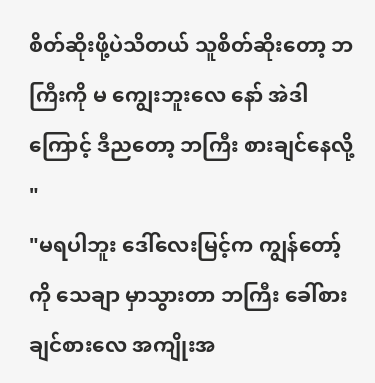စိတ်ဆိုးဖို့ပဲသိတယ် သူစိတ်ဆိုးတော့ ဘကြီးကို မ ကျွေးဘူးလေ နော် အဲဒါကြောင့် ဒီညတော့ ဘကြီး စားချင်နေလို့ "
"မရပါဘူး ဒေါ်လေးမြင့်က ကျွန်တော့်ကို သေချာ မှာသွားတာ ဘကြီး ခေါ်စားချင်စားလေ အကျိုးအ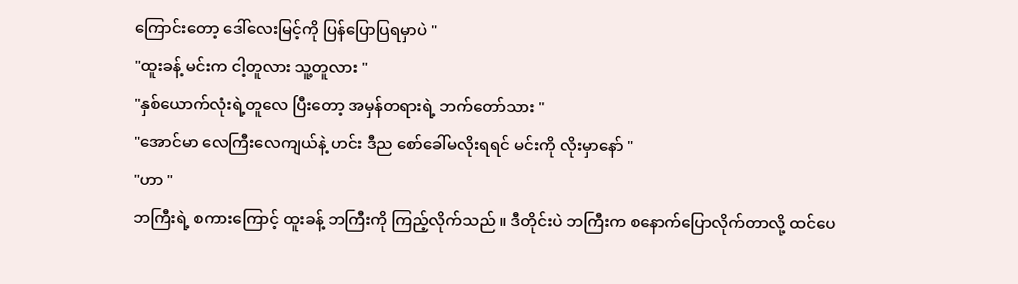ကြောင်းတော့ ဒေါ်လေးမြင့်ကို ပြန်ပြောပြရမှာပဲ "
"ထူးခန့် မင်းက ငါ့တူလား သူ့တူလား "
"နှစ်ယောက်လုံးရဲ့တူလေ ပြီးတော့ အမှန်တရားရဲ့ ဘက်တော်သား "
"အောင်မာ လေကြီးလေကျယ်နဲ့ ဟင်း ဒီည စော်ခေါ်မလိုးရရင် မင်းကို လိုးမှာနော် "
"ဟာ "
ဘကြီးရဲ့ စကားကြောင့် ထူးခန့် ဘကြီးကို ကြည့်လိုက်သည် ။ ဒီတိုင်းပဲ ဘကြီးက စနောက်ပြောလိုက်တာလို့ ထင်ပေ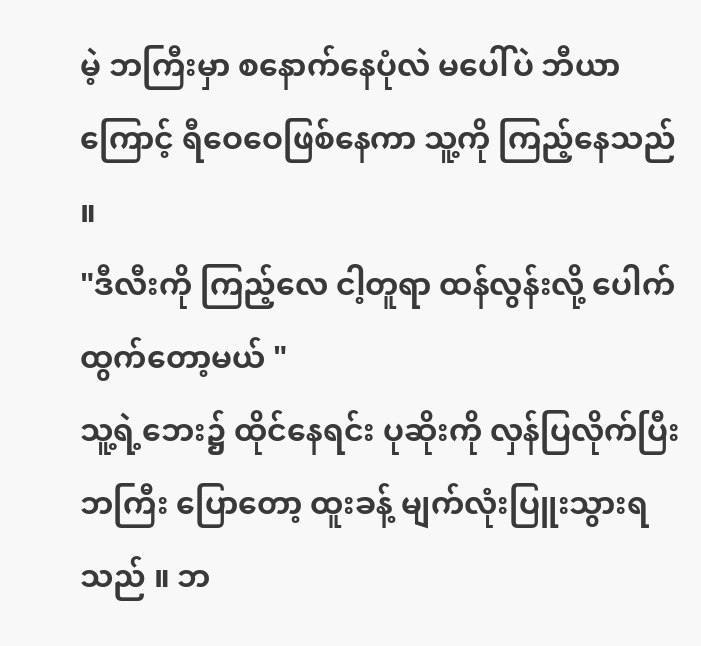မဲ့ ဘကြီးမှာ စနောက်နေပုံလဲ မပေါ်ပဲ ဘီယာကြောင့် ရီဝေဝေဖြစ်နေကာ သူ့ကို ကြည့်နေသည် ။
"ဒီလီးကို ကြည့်လေ ငါ့တူရာ ထန်လွန်းလို့ ပေါက်ထွက်တော့မယ် "
သူ့ရဲ့ဘေး၌ ထိုင်နေရင်း ပုဆိုးကို လှန်ပြလိုက်ပြီး ဘကြီး ပြောတော့ ထူးခန့် မျက်လုံးပြူးသွားရသည် ။ ဘ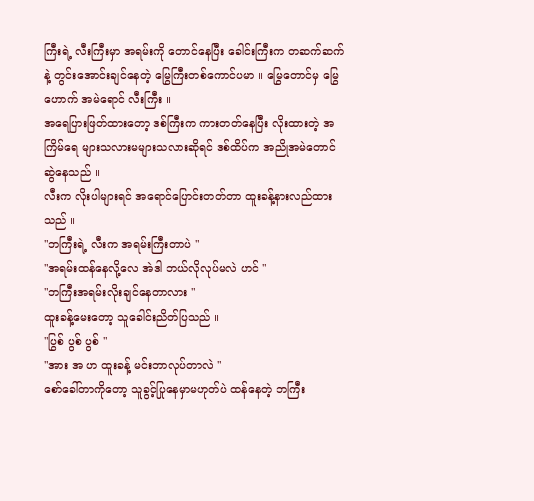ကြီးရဲ့ လီးကြီးမှာ အရမ်းကို တောင်နေပြီး ခေါင်းကြီးက တဆက်ဆက်နဲ့ တွင်းအောင်းချင်နေတဲ့ မြွေကြီးတစ်ကောင်ပမာ ။ မြွေတောင်မှ မြွေဟောက် အမဲရောင် လီးကြီး ။
အရေပြားဖြတ်ထားတော့ ဒစ်ကြီးက ကားတတ်နေပြီး လိုးထားတဲ့ အကြိမ်ရေ များသလားမများသလားဆိုရင် ဒစ်ထိပ်က အညိုအမဲတောင် ဆွဲနေသည် ။
လီးက လိုးပါများရင် အရောင်ပြောင်းတတ်တာ ထူးခန့်နားလည်ထားသည် ။
"ဘကြီးရဲ့ လီးက အရမ်းကြီးတာပဲ "
"အရမ်းထန်နေလို့လေ အဲဒါ ဘယ်လိုလုပ်မလဲ ဟင် "
"ဘကြီးအရမ်းလိုးချင်နေတာလား "
ထူးခန့်မေးတော့ သူခေါင်းညိတ်ပြသည် ။
"ပြွစ် ပွစ် ပွစ် "
"အား အ ဟ ထူးခန့် မင်းဘာလုပ်တာလဲ "
စော်ခေါ်တာကိုတော့ သူခွင့်ပြုနေမှာမဟုတ်ပဲ ထန်နေတဲ့ ဘကြီး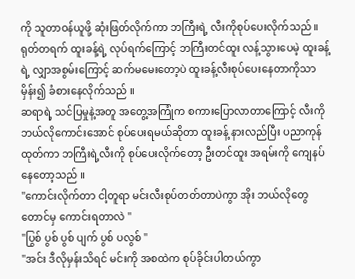ကို သူတာဝန်ယူဖို့ ဆုံးဖြတ်လိုက်ကာ ဘကြီးရဲ့ လီးကိုစုပ်ပေးလိုက်သည် ။
ရုတ်တရက် ထူးခန့်ရဲ့ လုပ်ရက်ကြောင့် ဘကြီးတင်ထူး လန့်သွားပေမဲ့ ထူးခန့်ရဲ့ လျှာအစွမ်းကြောင့် ဆက်မမေးတော့ပဲ ထူးခန့်လီးစုပ်ပေးနေတာကိုသာ မှိန်း၍ ခံစားနေလိုက်သည် ။
ဆရာရဲ့ သင်ပြမှုနဲ့အတူ အတွေ့အကြုံက စကားပြောလာတာကြောင့် လီးကို ဘယ်လိုကောင်းအောင် စုပ်ပေးရမယ်ဆိုတာ ထူးခန့် နားလည်ပြီး ပညာကုန်ထုတ်ကာ ဘကြီးရဲ့လီးကို စုပ်ပေးလိုက်တော့ ဦးတင်ထူး အရမ်းကို ကျေနပ်နေတော့သည် ။
"ကောင်းလိုက်တာ ငါ့တူရာ မင်းလီးစုပ်တတ်တာပဲကွာ အိုး ဘယ်လိုတွေတောင်မှ ကောင်းရတာလဲ "
"ပြွစ် ပွစ် ပွစ် ပျက် ပွစ် ပလွစ် "
"အင်း ဒီလိုမှန်းသိရင် မင်းကို အစထဲက စုပ်ခိုင်းပါတယ်ကွာ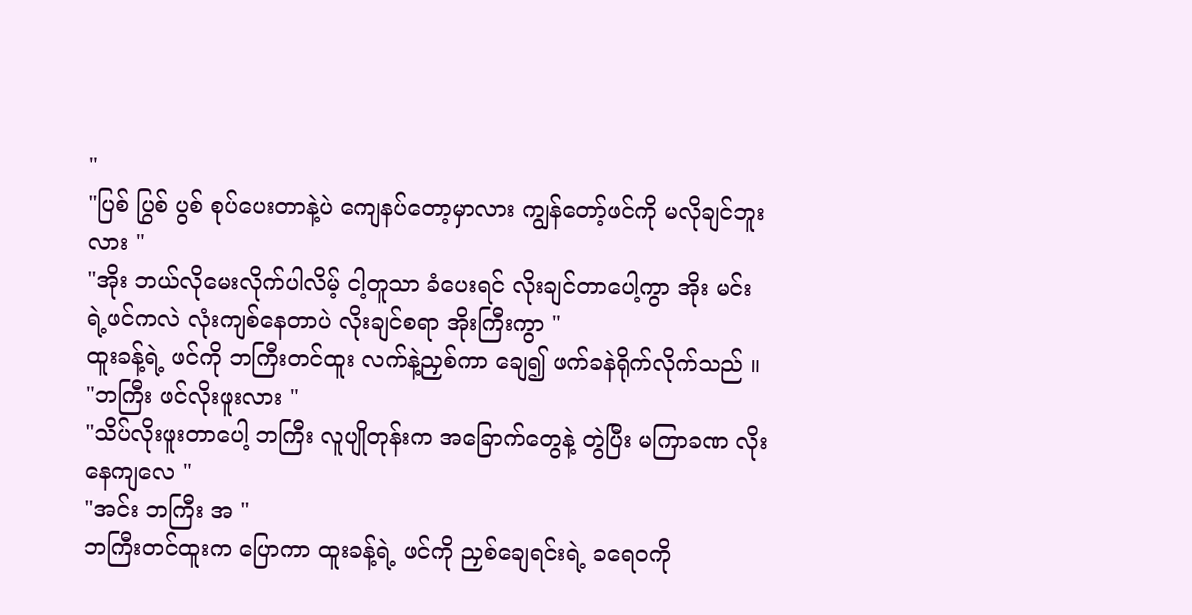"
"ပြစ် ပြွစ် ပွစ် စုပ်ပေးတာနဲ့ပဲ ကျေနပ်တော့မှာလား ကျွန်တော့်ဖင်ကို မလိုချင်ဘူးလား "
"အိုး ဘယ်လိုမေးလိုက်ပါလိမ့် ငါ့တူသာ ခံပေးရင် လိုးချင်တာပေါ့ကွာ အိုး မင်းရဲ့ဖင်ကလဲ လုံးကျစ်နေတာပဲ လိုးချင်စရာ အိုးကြီးကွာ "
ထူးခန့်ရဲ့ ဖင်ကို ဘကြီးတင်ထူး လက်နဲ့ညှစ်ကာ ချေ၍ ဖက်ခနဲရိုက်လိုက်သည် ။
"ဘကြီး ဖင်လိုးဖူးလား "
"သိပ်လိုးဖူးတာပေါ့ ဘကြီး လူပျိုတုန်းက အခြောက်တွေနဲ့ တွဲပြီး မကြာခဏ လိုးနေကျလေ "
"အင်း ဘကြီး အ "
ဘကြီးတင်ထူးက ပြောကာ ထူးခန့်ရဲ့ ဖင်ကို ညှစ်ချေရင်းရဲ့ ခရေဝကို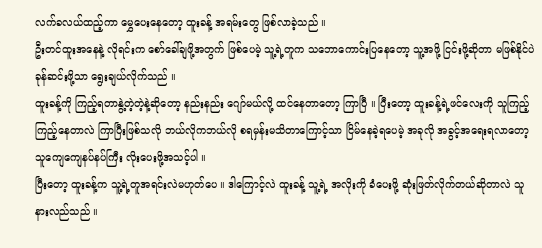လက်ခလယ်ထည့်ကာ မွှေပေးနေတော့ ထူးခန့် အရမ်းတွေ ဖြစ်လာခဲ့သည် ။
ဦးတင်ထူးအနေနဲ့ လိုရင်းက စော်ခေါ်ချဖို့အတွက် ဖြစ်ပေမဲ့ သူ့ရဲ့တူက သဘောကောင်းပြနေတော့ သူ့အဖို့ ငြင်းဖို့ဆိုတာ မဖြစ်နိုင်ပဲ ခုန်ဆင်းဖို့သာ ရွေးချယ်လိုက်သည် ။
ထူးခန့်ကို ကြည့်ရတာနွဲ့တဲ့တဲ့နဲ့ဆိုတော့ နည်းနည်း ဂျော်မယ်လို့ ထင်နေတာတော့ ကြာပြီ ။ ပြီးတော့ ထူးခန့်ရဲ့ဖင်လေးကို သူကြည့်ကြည့်နေတာလဲ ကြာပြီးဖြစ်သလို ဘယ်လိုကဘယ်လို စရမှန်းမသိတာကြောင့်သာ ငြိမ်နေခဲ့ရပေမဲ့ အခုလို အခွင့်အရေးရလာတော့ သူကျေကျေနပ်နပ်ကြီး လိုးပေးဖို့အသင့်ပါ ။
ပြီးတော့ ထူးခန့်က သူ့ရဲ့တူအရင်းလဲမဟုတ်ပေ ။ ဒါကြောင့်လဲ ထူးခန့် သူ့ရဲ့ အလိုးကို ခံပေးဖို့ ဆုံးဖြတ်လိုက်တယ်ဆိုတာလဲ သူနားလည်သည် ။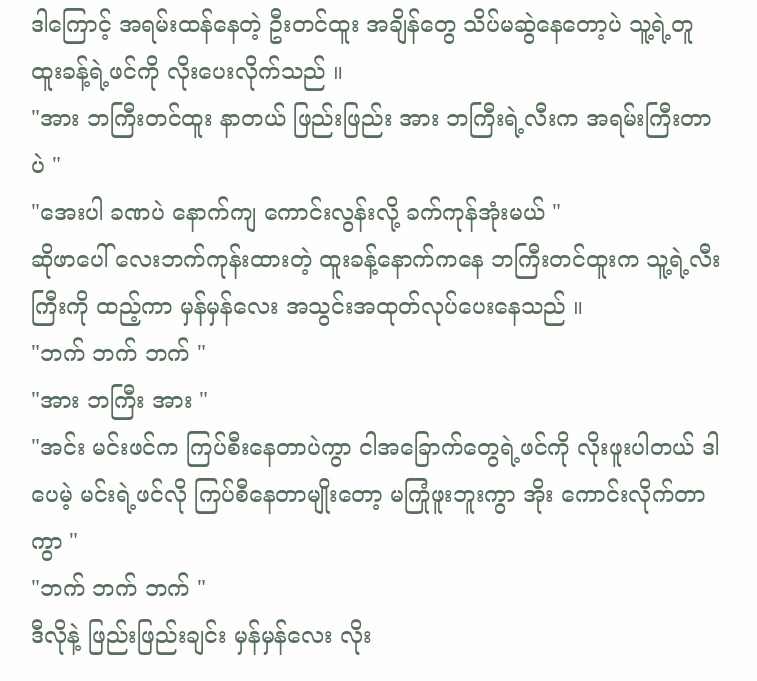ဒါကြောင့် အရမ်းထန်နေတဲ့ ဦးတင်ထူး အချိန်တွေ သိပ်မဆွဲနေတော့ပဲ သူ့ရဲ့တူ ထူးခန့်ရဲ့ဖင်ကို လိုးပေးလိုက်သည် ။
"အား ဘကြီးတင်ထူး နာတယ် ဖြည်းဖြည်း အား ဘကြီးရဲ့လီးက အရမ်းကြီးတာပဲ "
"အေးပါ ခဏပဲ နောက်ကျ ကောင်းလွန်းလို့ ခက်ကုန်အုံးမယ် "
ဆိုဖာပေါ် လေးဘက်ကုန်းထားတဲ့ ထူးခန့်နောက်ကနေ ဘကြီးတင်ထူးက သူ့ရဲ့လီးကြီးကို ထည့်ကာ မှန်မှန်လေး အသွင်းအထုတ်လုပ်ပေးနေသည် ။
"ဘက် ဘက် ဘက် "
"အား ဘကြီး အား "
"အင်း မင်းဖင်က ကြပ်စီးနေတာပဲကွာ ငါအခြောက်တွေရဲ့ဖင်ကို လိုးဖူးပါတယ် ဒါပေမဲ့ မင်းရဲ့ဖင်လို ကြပ်စီနေတာမျိုးတော့ မကြုံဖူးဘူးကွာ အိုး ကောင်းလိုက်တာကွာ "
"ဘက် ဘက် ဘက် "
ဒီလိုနဲ့ ဖြည်းဖြည်းချင်း မှန်မှန်လေး လိုး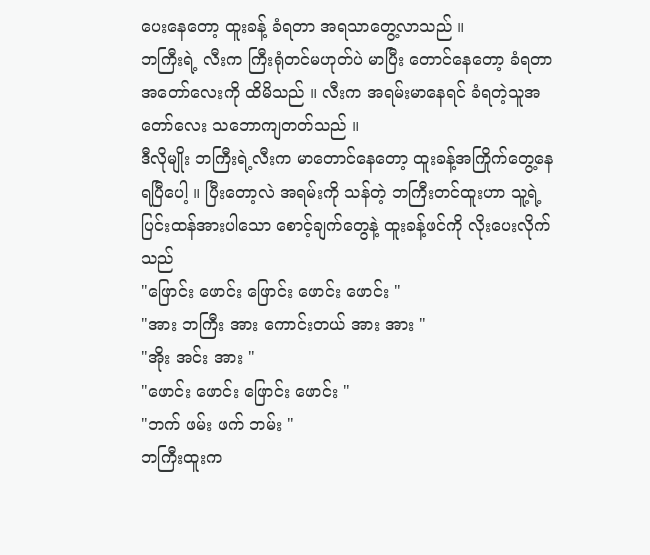ပေးနေတော့ ထူးခန့် ခံရတာ အရသာတွေ့လာသည် ။
ဘကြီးရဲ့ လီးက ကြီးရုံတင်မဟုတ်ပဲ မာပြီး တောင်နေတော့ ခံရတာအတော်လေးကို ထိမိသည် ။ လီးက အရမ်းမာနေရင် ခံရတဲ့သူအတော်လေး သဘောကျတတ်သည် ။
ဒီလိုမျိုး ဘကြီးရဲ့လီးက မာတောင်နေတော့ ထူးခန့်အကြိုက်တွေ့နေရပြီပေါ့ ။ ပြီးတော့လဲ အရမ်းကို သန်တဲ့ ဘကြီးတင်ထူးဟာ သူ့ရဲ့ ပြင်းထန်အားပါသော စောင့်ချက်တွေနဲ့ ထူးခန့်ဖင်ကို လိုးပေးလိုက်သည်
"ဖြောင်း ဖောင်း ဖြောင်း ဖောင်း ဖောင်း "
"အား ဘကြီး အား ကောင်းတယ် အား အား "
"အိုး အင်း အား "
"ဖောင်း ဖောင်း ဖြောင်း ဖောင်း "
"ဘက် ဖမ်း ဖက် ဘမ်း "
ဘကြီးထူးက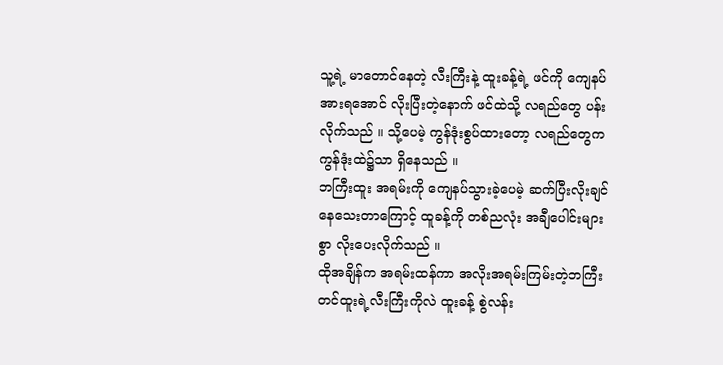သူ့ရဲ့ မာတောင်နေတဲ့ လီးကြီးနဲ့ ထူးခန့်ရဲ့ ဖင်ကို ကျေနပ်အားရအောင် လိုးပြီးတဲ့နောက် ဖင်ထဲသို့ လရည်တွေ ပန်းလိုက်သည် ။ သို့ပေမဲ့ ကွန်ဒုံးစွပ်ထားတော့ လရည်တွေက ကွန်ဒုံးထဲ၌သာ ရှိနေသည် ။
ဘကြီးထူး အရမ်းကို ကျေနပ်သွားခဲ့ပေမဲ့ ဆက်ပြီးလိုးချင်နေသေးတာကြောင့် ထူခန့်ကို တစ်ညလုံး အချီပေါင်းများစွာ လိုးပေးလိုက်သည် ။
ထိုအချိန်က အရမ်းထန်ကာ အလိုးအရမ်းကြမ်းတဲ့ဘကြီး တင်ထူးရဲ့လီးကြီးကိုလဲ ထူးခန့် စွဲလန်း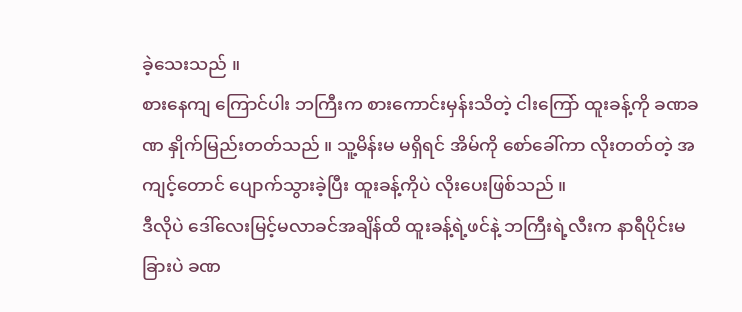ခဲ့သေးသည် ။
စားနေကျ ကြောင်ပါး ဘကြီးက စားကောင်းမှန်းသိတဲ့ ငါးကြော် ထူးခန့်ကို ခဏခဏ နှိုက်မြည်းတတ်သည် ။ သူ့မိန်းမ မရှိရင် အိမ်ကို စော်ခေါ်ကာ လိုးတတ်တဲ့ အကျင့်တောင် ပျောက်သွားခဲ့ပြီး ထူးခန့်ကိုပဲ လိုးပေးဖြစ်သည် ။
ဒီလိုပဲ ဒေါ်လေးမြင့်မလာခင်အချိန်ထိ ထူးခန့်ရဲ့ဖင်နဲ့ ဘကြီးရဲ့လီးက နာရီပိုင်းမခြားပဲ ခဏ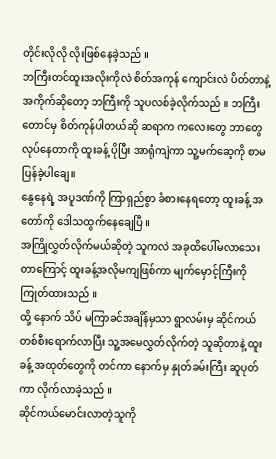တိုင်းလိုလို လိုးဖြစ်နေခဲ့သည် ။
ဘကြီးတင်ထူးအလိုးကိုလဲ စိတ်အကုန် ကျောင်းလဲ ပိတ်တာနဲ့ အကိုက်ဆိုတော့ ဘကြီးကို သူပလစ်ခဲ့လိုက်သည် ။ ဘကြီးတောင်မှ စိတ်ကုန်ပါတယ်ဆို ဆရာက ကလေးတွေ ဘာတွေ လုပ်နေတာကို ထူးခန့် ပိုပြီး အာရုံကျဲကာ သူ့မက်ဆေ့ကို စာမပြန်ခဲ့ပါချေ။
နွေနေရဲ့ အပူဒဏ်ကို ကြာရှည်စွာ ခံစားနေရတော့ ထူးခန့် အတော်ကို ဒေါသထွက်နေချေပြီ ။
အကြိုလွှတ်လိုက်မယ်ဆိုတဲ့ သူကလဲ အခုထိပေါ်မလာသေးတာကြောင့် ထူးခန့်အလိုမကျဖြစ်ကာ မျက်မှောင့်ကြီးကို ကြုတ်ထားသည် ။
ထို့ နောက် သိပ် မကြာခင်အချိန်မှသာ ရွာလမ်းမှ ဆိုင်ကယ်တစ်စီးရောက်လာပြီး သူ့အမေလွှတ်လိုက်တဲ့ သူဆိုတာနဲ့ ထူးခန့် အထုတ်တွေကို တင်ကာ နောက်မှ နှုတ်ခမ်းကြီး ဆူပုတ်ကာ လိုက်လာခဲ့သည် ။
ဆိုင်ကယ်မောင်းလာတဲ့သူကို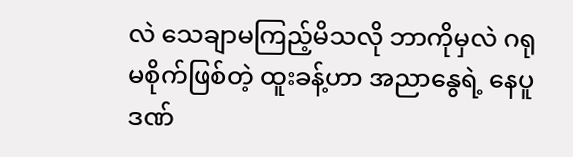လဲ သေချာမကြည့်မိသလို ဘာကိုမှလဲ ဂရုမစိုက်ဖြစ်တဲ့ ထူးခန့်ဟာ အညာနွေရဲ့ နေပူဒဏ်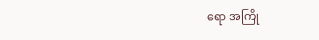ရော အကြို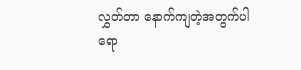လွှတ်တာ နောက်ကျတဲ့အတွက်ပါ ရော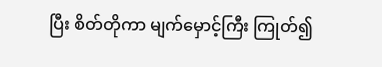ပြီး စိတ်တိုကာ မျက်မှောင့်ကြီး ကြုတ်၍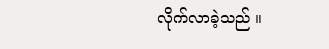လိုက်လာခဲ့သည် ။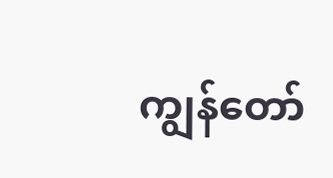ကျွန်တော်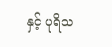နှင့် ပုရိသ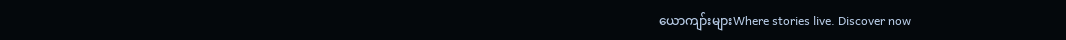ယောကျာ်းများWhere stories live. Discover now